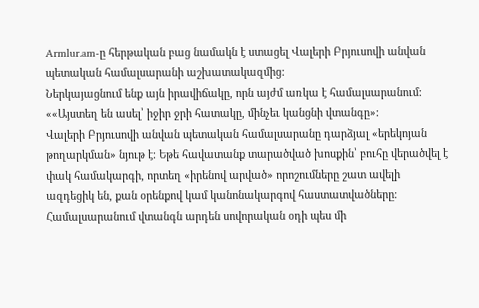Armlur.am-ը հերթական բաց նամակն է ստացել Վալերի Բրյուսովի անվան պետական համալսարանի աշխատակազմից:
Ներկայացնում ենք այն իրավիճակը, որն այժմ առկա է համալսարանում:
««Այստեղ են ասել՝ իջիր ջրի հատակը, մինչեւ կանցնի վտանգը»:
Վալերի Բրյուսովի անվան պետական համալսարանը դարձյալ «երեկոյան թողարկման» նյութ է։ Եթե հավատանք տարածված խոսքին՝ բուհը վերածվել է փակ համակարգի, որտեղ «իրենով արված» որոշումները շատ ավելի ազդեցիկ են, քան օրենքով կամ կանոնակարգով հաստատվածները։
Համալսարանում վտանգն արդեն սովորական օդի պես մի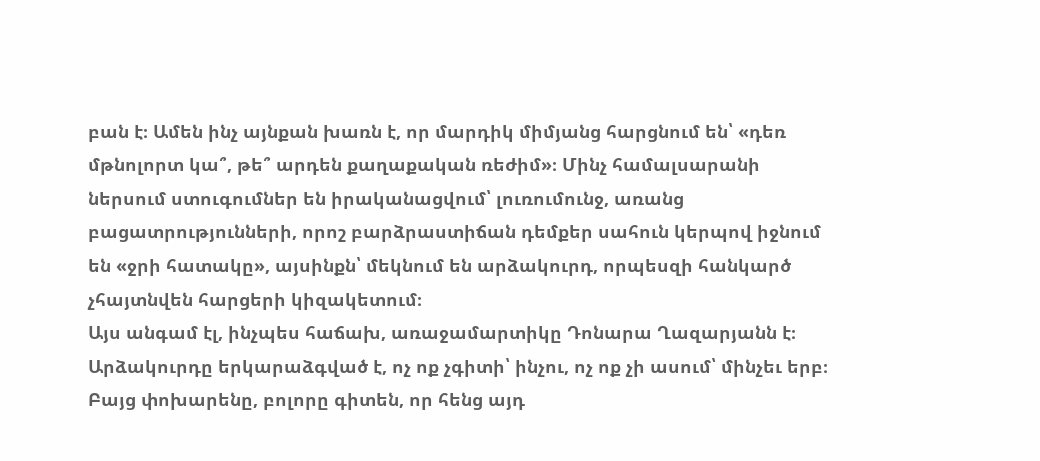բան է։ Ամեն ինչ այնքան խառն է, որ մարդիկ միմյանց հարցնում են՝ «դեռ մթնոլորտ կա՞, թե՞ արդեն քաղաքական ռեժիմ»։ Մինչ համալսարանի ներսում ստուգումներ են իրականացվում՝ լուռումունջ, առանց բացատրությունների, որոշ բարձրաստիճան դեմքեր սահուն կերպով իջնում են «ջրի հատակը», այսինքն՝ մեկնում են արձակուրդ, որպեսզի հանկարծ չհայտնվեն հարցերի կիզակետում։
Այս անգամ էլ, ինչպես հաճախ, առաջամարտիկը Դոնարա Ղազարյանն է։ Արձակուրդը երկարաձգված է, ոչ ոք չգիտի՝ ինչու, ոչ ոք չի ասում՝ մինչեւ երբ։ Բայց փոխարենը, բոլորը գիտեն, որ հենց այդ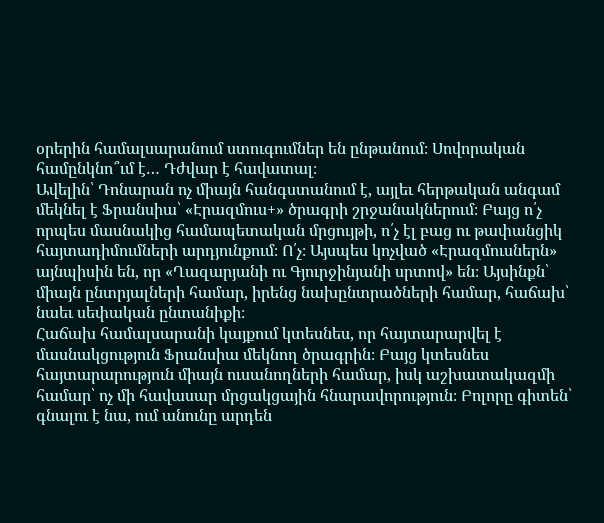օրերին համալսարանում ստուգումներ են ընթանում։ Սովորական համընկնո՞ւմ է… Դժվար է հավատալ։
Ավելին՝ Դոնարան ոչ միայն հանգստանում է, այլեւ հերթական անգամ մեկնել է Ֆրանսիա՝ «Էրազմուս+» ծրագրի շրջանակներում։ Բայց ո՛չ որպես մասնակից համապետական մրցույթի, ո՛չ էլ բաց ու թափանցիկ հայտադիմումների արդյունքում։ Ո՛չ։ Այսպես կոչված «Էրազմուսներն» այնպիսին են, որ «Ղազարյանի ու Գյուրջինյանի սրտով» են։ Այսինքն՝ միայն ընտրյալների համար, իրենց նախընտրածների համար, հաճախ՝ նաեւ սեփական ընտանիքի։
Հաճախ համալսարանի կայքում կտեսնես, որ հայտարարվել է մասնակցություն Ֆրանսիա մեկնող ծրագրին։ Բայց կտեսնես հայտարարություն միայն ուսանողների համար, իսկ աշխատակազմի համար՝ ոչ մի հավասար մրցակցային հնարավորություն։ Բոլորը գիտեն՝ գնալու է նա, ում անունը արդեն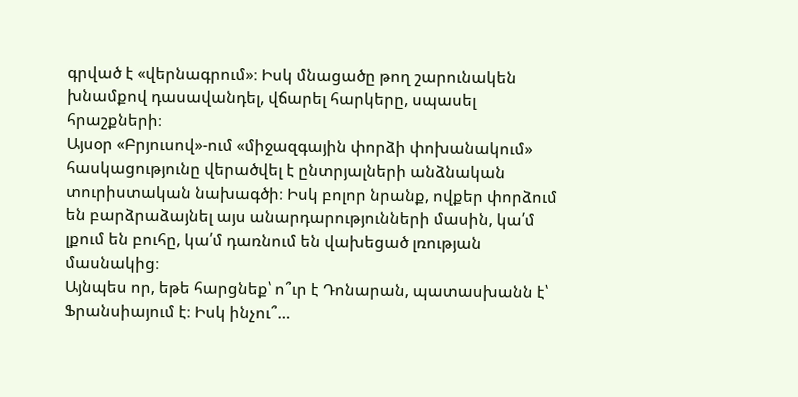գրված է «վերնագրում»։ Իսկ մնացածը թող շարունակեն խնամքով դասավանդել, վճարել հարկերը, սպասել հրաշքների։
Այսօր «Բրյուսով»-ում «միջազգային փորձի փոխանակում» հասկացությունը վերածվել է ընտրյալների անձնական տուրիստական նախագծի։ Իսկ բոլոր նրանք, ովքեր փորձում են բարձրաձայնել այս անարդարությունների մասին, կա՛մ լքում են բուհը, կա՛մ դառնում են վախեցած լռության մասնակից։
Այնպես որ, եթե հարցնեք՝ ո՞ւր է Դոնարան, պատասխանն է՝ Ֆրանսիայում է։ Իսկ ինչու՞…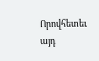Որովհետեւ այդ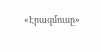«Էրազմուսը»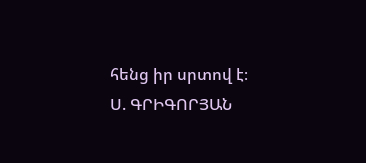հենց իր սրտով է։
Ս. ԳՐԻԳՈՐՅԱՆ